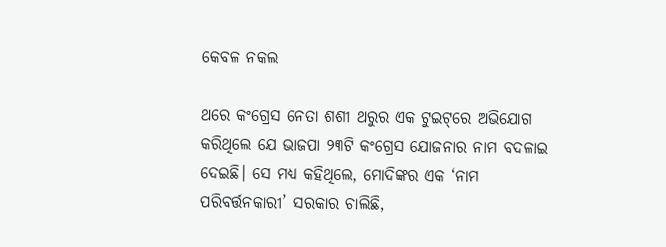କେବଳ ନକଲ

ଥରେ କଂଗ୍ରେସ ନେତା ଶଶୀ ଥରୁର ଏକ ଟୁଇଟ୍‌ରେ ଅଭିଯୋଗ କରିଥିଲେ ଯେ ଭାଜପା ୨୩ଟି କଂଗ୍ରେସ ଯୋଜନାର ନାମ ବଦଳାଇ ଦେଇଛି। ସେ ମଧ୍ୟ କହିଥିଲେ, ମୋଦିଙ୍କର ଏକ ‘ନାମ ପରିବର୍ତ୍ତନକାରୀ’ ସରକାର ଚାଲିଛି,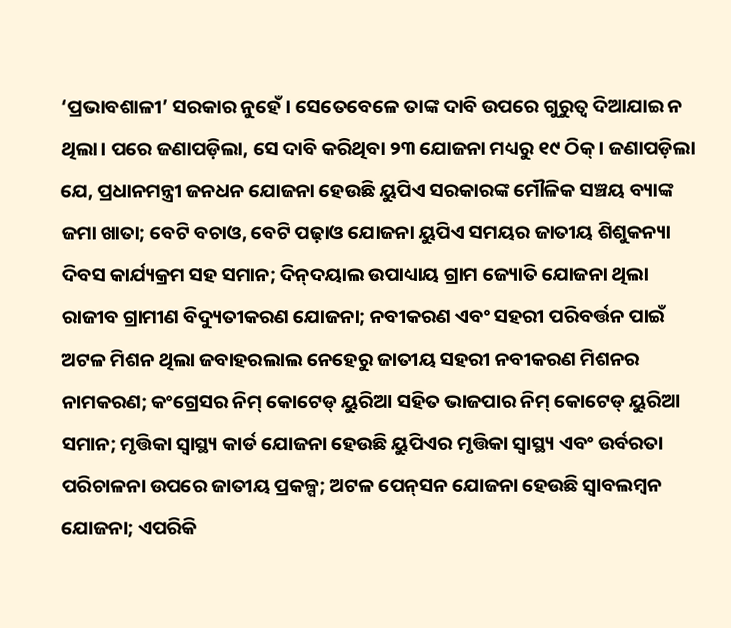‘ପ୍ରଭାବଶାଳୀ’ ସରକାର ନୁହେଁ। ସେତେବେଳେ ତାଙ୍କ ଦାବି ଉପରେ ଗୁରୁତ୍ୱ ଦିଆଯାଇ ନ ଥିଲା। ପରେ ଜଣାପଡ଼ିଲା, ସେ ଦାବି କରିଥିବା ୨୩ ଯୋଜନା ମଧ୍ୟରୁ ୧୯ ଠିକ୍‌। ଜଣାପଡ଼ିଲା ଯେ, ପ୍ରଧାନମନ୍ତ୍ରୀ ଜନଧନ ଯୋଜନା ହେଉଛି ୟୁପିଏ ସରକାରଙ୍କ ମୌଳିକ ସଞ୍ଚୟ ବ୍ୟାଙ୍କ ଜମା ଖାତା; ବେଟି ବଚାଓ, ବେଟି ପଢ଼ାଓ ଯୋଜନା ୟୁପିଏ ସମୟର ଜାତୀୟ ଶିଶୁକନ୍ୟା ଦିବସ କାର୍ଯ୍ୟକ୍ରମ ସହ ସମାନ; ଦିନ୍‌ଦୟାଲ ଉପାଧ୍ୟାୟ ଗ୍ରାମ ଜ୍ୟୋତି ଯୋଜନା ଥିଲା ରାଜୀବ ଗ୍ରାମୀଣ ବିଦ୍ୟୁତୀକରଣ ଯୋଜନା; ନବୀକରଣ ଏବଂ ସହରୀ ପରିବର୍ତ୍ତନ ପାଇଁ ଅଟଳ ମିଶନ ଥିଲା ଜବାହରଲାଲ ନେହେରୁ ଜାତୀୟ ସହରୀ ନବୀକରଣ ମିଶନର ନାମକରଣ; କଂଗ୍ରେସର ନିମ୍‌ କୋଟେଡ୍‌ ୟୁରିଆ ସହିତ ଭାଜପାର ନିମ୍‌ କୋଟେଡ୍‌ ୟୁରିଆ ସମାନ; ମୃତ୍ତିକା ସ୍ବାସ୍ଥ୍ୟ କାର୍ଡ ଯୋଜନା ହେଉଛି ୟୁପିଏର ମୃତ୍ତିକା ସ୍ବାସ୍ଥ୍ୟ ଏବଂ ଉର୍ବରତା ପରିଚାଳନା ଉପରେ ଜାତୀୟ ପ୍ରକଳ୍ପ; ଅଟଳ ପେନ୍‌ସନ ଯୋଜନା ହେଉଛି ସ୍ବାବଲମ୍ବନ ଯୋଜନା; ଏପରିକି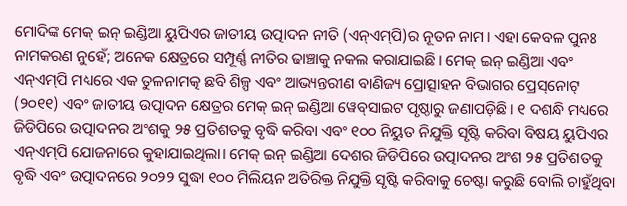ମୋଦିଙ୍କ ମେକ୍‌ ଇନ୍‌ ଇଣ୍ଡିଆ ୟୁପିଏର ଜାତୀୟ ଉତ୍ପାଦନ ନୀତି (ଏନ୍‌ଏମ୍‌ପି)ର ନୂତନ ନାମ। ଏହା କେବଳ ପୁନଃ ନାମକରଣ ନୁହେଁ; ଅନେକ କ୍ଷେତ୍ରରେ ସମ୍ପୂର୍ଣ୍ଣ ନୀତିର ଢାଞ୍ଚାକୁ ନକଲ କରାଯାଇଛି। ମେକ୍‌ ଇନ୍‌ ଇଣ୍ଡିଆ ଏବଂ ଏନ୍‌ଏମ୍‌ପି ମଧ୍ୟରେ ଏକ ତୁଳନାମତ୍କ ଛବି ଶିଳ୍ପ ଏବଂ ଆଭ୍ୟନ୍ତରୀଣ ବାଣିଜ୍ୟ ପ୍ରୋତ୍ସାହନ ବିଭାଗର ପ୍ରେସ୍‌ନୋଟ୍‌ (୨୦୧୧) ଏବଂ ଜାତୀୟ ଉତ୍ପାଦନ କ୍ଷେତ୍ରର ମେକ୍‌ ଇନ୍‌ ଇଣ୍ଡିଆ ୱେବ୍‌ସାଇଟ ପୃଷ୍ଠାରୁ ଜଣାପଡ଼ିଛି। ୧ ଦଶନ୍ଧି ମଧ୍ୟରେ ଜିଡିପିରେ ଉତ୍ପାଦନର ଅଂଶକୁ ୨୫ ପ୍ରତିଶତକୁ ବୃଦ୍ଧି କରିବା ଏବଂ ୧୦୦ ନିୟୁତ ନିଯୁକ୍ତି ସୃଷ୍ଟି କରିବା ବିଷୟ ୟୁପିଏର ଏନ୍‌ଏମ୍‌ପି ଯୋଜନାରେ କୁହାଯାଇଥିଲା। ମେକ୍‌ ଇନ୍‌ ଇଣ୍ଡିଆ ଦେଶର ଜିଡିପିରେ ଉତ୍ପାଦନର ଅଂଶ ୨୫ ପ୍ରତିଶତକୁ ବୃଦ୍ଧି ଏବଂ ଉତ୍ପାଦନରେ ୨୦୨୨ ସୁଦ୍ଧା ୧୦୦ ମିଲିୟନ ଅତିରିକ୍ତ ନିଯୁକ୍ତି ସୃଷ୍ଟି କରିବାକୁ ଚେଷ୍ଟା କରୁଛି ବୋଲି ଚାହୁଁଥିବା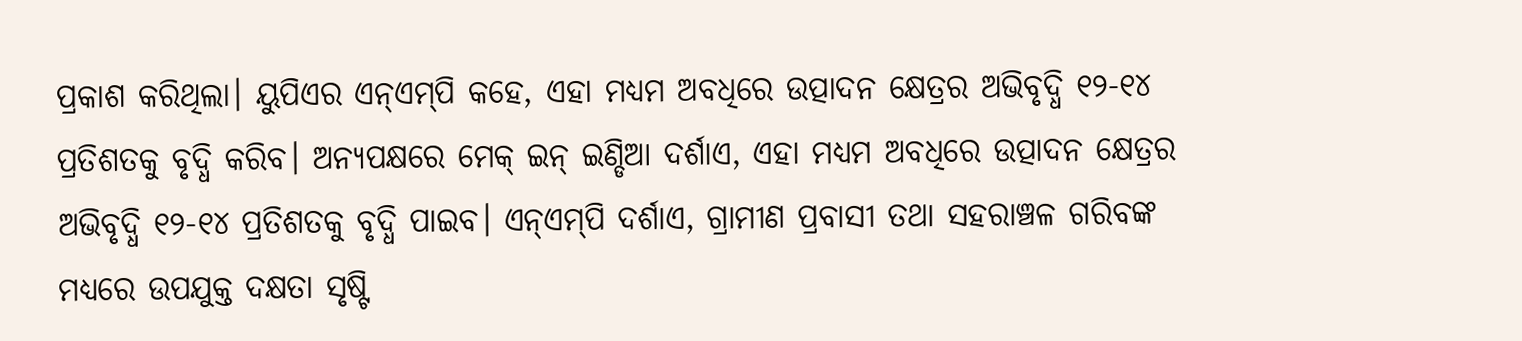ପ୍ରକାଶ କରିଥିଲା। ୟୁପିଏର ଏନ୍‌ଏମ୍‌ପି କହେ, ଏହା ମଧ୍ୟମ ଅବଧିରେ ଉତ୍ପାଦନ କ୍ଷେତ୍ରର ଅଭିବୃଦ୍ଧି ୧୨-୧୪ ପ୍ରତିଶତକୁ ବୃଦ୍ଧି କରିବ। ଅନ୍ୟପକ୍ଷରେ ମେକ୍‌ ଇନ୍‌ ଇଣ୍ଡିଆ ଦର୍ଶାଏ, ଏହା ମଧ୍ୟମ ଅବଧିରେ ଉତ୍ପାଦନ କ୍ଷେତ୍ରର ଅଭିବୃଦ୍ଧି ୧୨-୧୪ ପ୍ରତିଶତକୁ ବୃଦ୍ଧି ପାଇବ। ଏନ୍‌ଏମ୍‌ପି ଦର୍ଶାଏ, ଗ୍ରାମୀଣ ପ୍ରବାସୀ ତଥା ସହରାଞ୍ଚଳ ଗରିବଙ୍କ ମଧ୍ୟରେ ଉପଯୁକ୍ତ ଦକ୍ଷତା ସୃଷ୍ଟି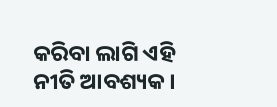କରିବା ଲାଗି ଏହି ନୀତି ଆବଶ୍ୟକ।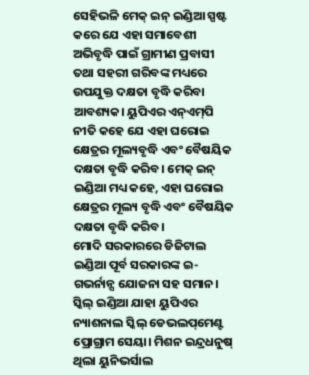ସେହିଭଳି ମେକ୍‌ ଇନ୍‌ ଇଣ୍ଡିଆ ସ୍ପଷ୍ଟ କରେ ଯେ ଏହା ସମାବେଶୀ ଅଭିବୃଦ୍ଧି ପାଇଁ ଗ୍ରାମୀଣ ପ୍ରବାସୀ ତଥା ସହରୀ ଗରିବଙ୍କ ମଧ୍ୟରେ ଉପଯୁକ୍ତ ଦକ୍ଷତା ବୃଦ୍ଧି କରିବା ଆବଶ୍ୟକ। ୟୁପିଏର ଏନ୍‌ଏମ୍‌ପି ନୀତି କହେ ଯେ ଏହା ଘରୋଇ କ୍ଷେତ୍ରର ମୂଲ୍ୟବୃଦ୍ଧି ଏବଂ ବୈଷୟିକ ଦକ୍ଷତା ବୃଦ୍ଧି କରିବ। ମେକ୍‌ ଇନ୍‌ ଇଣ୍ଡିଆ ମଧ୍ୟ କହେ, ଏହା ଘରୋଇ କ୍ଷେତ୍ରର ମୂଲ୍ୟ ବୃଦ୍ଧି ଏବଂ ବୈଷୟିକ ଦକ୍ଷତା ବୃଦ୍ଧି କରିବ।
ମୋଦି ସରକାରରେ ଡିଜିଟାଲ ଇଣ୍ଡିଆ ପୂର୍ବ ସରକାରଙ୍କ ଇ-ଗଭର୍ନାନ୍ସ ଯୋଜନା ସହ ସମାନ। ସ୍କିଲ୍‌ ଇଣ୍ଡିଆ ଯାହା ୟୁପିଏର ନ୍ୟାଶନାଲ ସ୍କିଲ୍‌ ଡେଭଲପ୍‌ମେଣ୍ଟ ପ୍ରୋଗ୍ରାମ ସେୟା। ମିଶନ ଇନ୍ଦ୍ରଧନୁଷ୍‌ ଥିଲା ୟୁନିଭର୍ସାଲ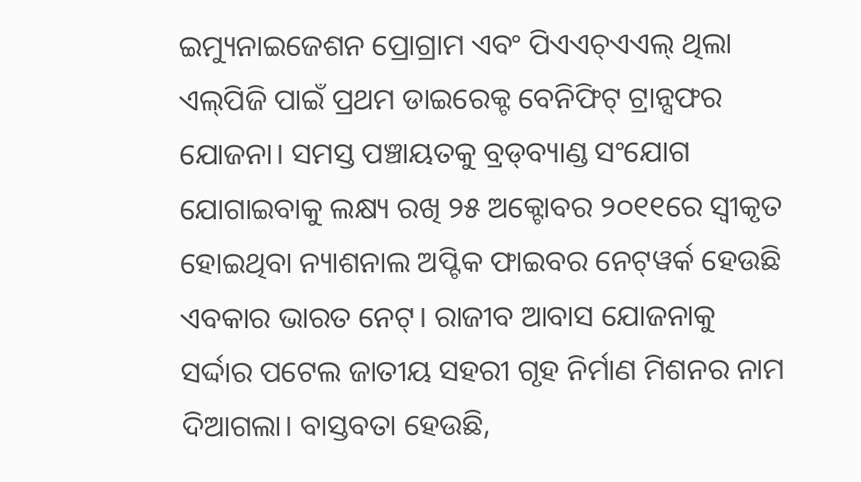ଇମ୍ୟୁନାଇଜେଶନ ପ୍ରୋଗ୍ରାମ ଏବଂ ପିଏଏଚ୍‌ଏଏଲ୍‌ ଥିଲା ଏଲ୍‌ପିଜି ପାଇଁ ପ୍ରଥମ ଡାଇରେକ୍ଟ ବେନିଫିଟ୍‌ ଟ୍ରାନ୍ସଫର ଯୋଜନା। ସମସ୍ତ ପଞ୍ଚାୟତକୁ ବ୍ରଡ୍‌ବ୍ୟାଣ୍ଡ ସଂଯୋଗ ଯୋଗାଇବାକୁ ଲକ୍ଷ୍ୟ ରଖି ୨୫ ଅକ୍ଟୋବର ୨୦୧୧ରେ ସ୍ବୀକୃତ ହୋଇଥିବା ନ୍ୟାଶନାଲ ଅପ୍ଟିକ ଫାଇବର ନେଟ୍‌ୱର୍କ ହେଉଛି ଏବକାର ଭାରତ ନେଟ୍‌। ରାଜୀବ ଆବାସ ଯୋଜନାକୁ ସର୍ଦ୍ଦାର ପଟେଲ ଜାତୀୟ ସହରୀ ଗୃହ ନିର୍ମାଣ ମିଶନର ନାମ ଦିଆଗଲା। ବାସ୍ତବତା ହେଉଛି,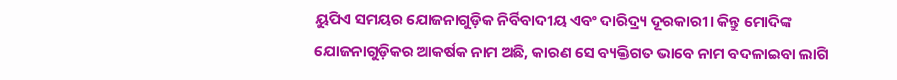ୟୁପିଏ ସମୟର ଯୋଜନାଗୁଡ଼ିକ ନିର୍ବିବାଦୀୟ ଏବଂ ଦାରିଦ୍ର୍ୟ ଦୂରକାରୀ। କିନ୍ତୁ ମୋଦିଙ୍କ ଯୋଜନାଗୁଡ଼ିକର ଆକର୍ଷକ ନାମ ଅଛି, କାରଣ ସେ ବ୍ୟକ୍ତିଗତ ଭାବେ ନାମ ବଦଳାଇବା ଲାଗି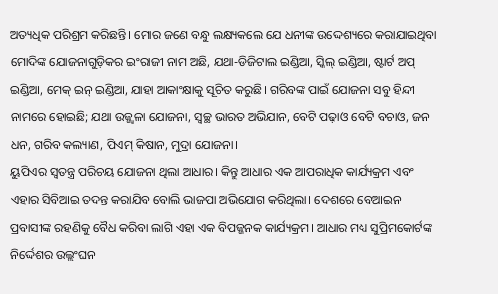ଅତ୍ୟଧିକ ପରିଶ୍ରମ କରିଛନ୍ତି। ମୋର ଜଣେ ବନ୍ଧୁ ଲକ୍ଷ୍ୟକଲେ ଯେ ଧନୀଙ୍କ ଉଦ୍ଦେଶ୍ୟରେ କରାଯାଇଥିବା ମୋଦିଙ୍କ ଯୋଜନାଗୁଡ଼ିକର ଇଂରାଜୀ ନାମ ଅଛି, ଯଥା-ଡିଜିଟାଲ ଇଣ୍ଡିଆ, ସ୍କିଲ୍‌ ଇଣ୍ଡିଆ, ଷ୍ଟାର୍ଟ ଅପ୍‌ ଇଣ୍ଡିଆ, ମେକ୍‌ ଇନ୍‌ ଇଣ୍ଡିଆ, ଯାହା ଆକାଂକ୍ଷାକୁ ସୂଚିତ କରୁଛି। ଗରିବଙ୍କ ପାଇଁ ଯୋଜନା ସବୁ ହିନ୍ଦୀ ନାମରେ ହୋଇଛି; ଯଥା ଉଜ୍ଜ୍ୱଳା ଯୋଜନା, ସ୍ବଚ୍ଛ ଭାରତ ଅଭିଯାନ, ବେଟି ପଢ଼ାଓ ବେଟି ବଚାଓ, ଜନ ଧନ, ଗରିବ କଲ୍ୟାଣ, ପିଏମ୍‌ କିଷାନ, ମୁଦ୍ରା ଯୋଜନା।
ୟୁପିଏର ସ୍ବତନ୍ତ୍ର ପରିଚୟ ଯୋଜନା ଥିଲା ଆଧାର। କିନ୍ତୁ ଆଧାର ଏକ ଆପରାଧିକ କାର୍ଯ୍ୟକ୍ରମ ଏବଂ ଏହାର ସିବିଆଇ ତଦନ୍ତ କରାଯିବ ବୋଲି ଭାଜପା ଅଭିଯୋଗ କରିଥିଲା। ଦେଶରେ ବେଆଇନ ପ୍ରବାସୀଙ୍କ ରହଣିକୁ ବୈଧ କରିବା ଲାଗି ଏହା ଏକ ବିପଜ୍ଜନକ କାର୍ଯ୍ୟକ୍ରମ। ଆଧାର ମଧ୍ୟ ସୁପ୍ରିମକୋର୍ଟଙ୍କ ନିର୍ଦ୍ଦେଶର ଉଲ୍ଲଂଘନ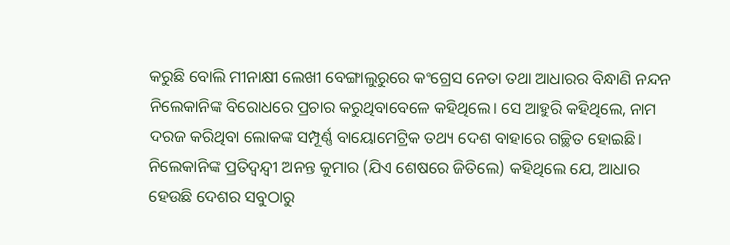କରୁଛି ବୋଲି ମୀନାକ୍ଷୀ ଲେଖୀ ବେଙ୍ଗାଲୁରୁରେ କଂଗ୍ରେସ ନେତା ତଥା ଆଧାରର ବିନ୍ଧାଣି ନନ୍ଦନ ନିଲେକାନିଙ୍କ ବିରୋଧରେ ପ୍ରଚାର କରୁଥିବାବେଳେ କହିଥିଲେ। ସେ ଆହୁରି କହିଥିଲେ, ନାମ ଦରଜ କରିଥିବା ଲୋକଙ୍କ ସମ୍ପୂର୍ଣ୍ଣ ବାୟୋମେଟ୍ରିକ ତଥ୍ୟ ଦେଶ ବାହାରେ ଗଚ୍ଛିତ ହୋଇଛି। ନିଲେକାନିଙ୍କ ପ୍ରତିଦ୍ୱନ୍ଦ୍ୱୀ ଅନନ୍ତ କୁମାର (ଯିଏ ଶେଷରେ ଜିତିଲେ) କହିଥିଲେ ଯେ, ଆଧାର ହେଉଛି ଦେଶର ସବୁଠାରୁ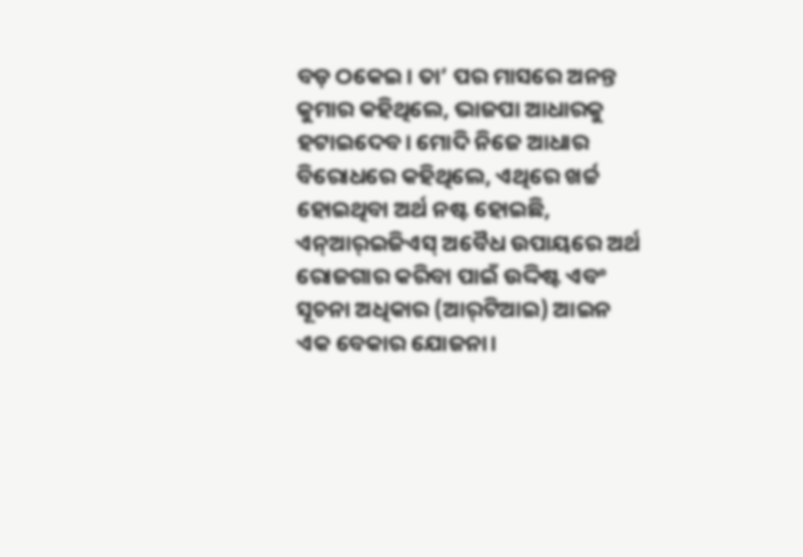ବଡ଼ ଠକେଇ। ତା’ ପର ମାସରେ ଅନନ୍ତ କୁମାର କହିଥିଲେ, ଭାଜପା ଆଧାରକୁ ହଟାଇଦେବ। ମୋଦି ନିଜେ ଆଧାର ବିରୋଧରେ କହିଥିଲେ, ଏଥିରେ ଖର୍ଚ୍ଚ ହୋଇଥିବା ଅର୍ଥ ନଷ୍ଟ ହୋଇଛି, ଏନ୍‌ଆର୍‌ଇଜିଏସ୍‌ ଅବୈଧ ଉପାୟରେ ଅର୍ଥ ରୋଜଗାର କରିବା ପାଇଁ ଉଦ୍ଦିଷ୍ଟ ଏବଂ ସୂଚନା ଅଧିକାର (ଆର୍‌ଟିଆଇ) ଆଇନ ଏକ ବେକାର ଯୋଜନା।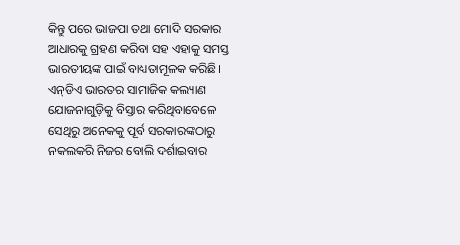କିନ୍ତୁ ପରେ ଭାଜପା ତଥା ମୋଦି ସରକାର ଆଧାରକୁ ଗ୍ରହଣ କରିବା ସହ ଏହାକୁ ସମସ୍ତ ଭାରତୀୟଙ୍କ ପାଇଁ ବାଧ୍ୟତାମୂଳକ କରିଛି। ଏନ୍‌ଡିଏ ଭାରତର ସାମାଜିକ କଲ୍ୟାଣ ଯୋଜନାଗୁଡ଼ିକୁ ବିସ୍ତାର କରିଥିବାବେଳେ ସେଥିରୁ ଅନେକକୁ ପୂର୍ବ ସରକାରଙ୍କଠାରୁ ନକଲକରି ନିଜର ବୋଲି ଦର୍ଶାଇବାର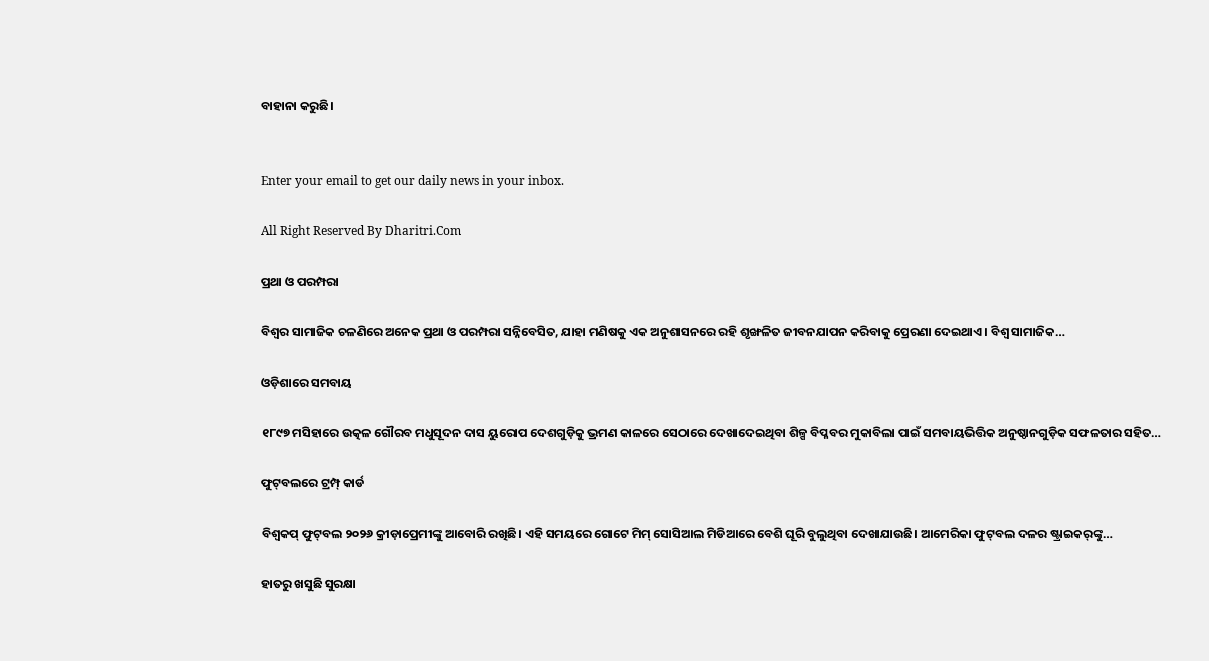ବାହାନା କରୁଛି।


Enter your email to get our daily news in your inbox.

All Right Reserved By Dharitri.Com

ପ୍ରଥା ଓ ପରମ୍ପରା

ବିଶ୍ୱର ସାମାଜିକ ଚଳଣିରେ ଅନେକ ପ୍ରଥା ଓ ପରମ୍ପରା ସନ୍ନିବେସିତ, ଯାହା ମଣିଷକୁ ଏକ ଅନୁଶାସନରେ ରହି ଶୃଙ୍ଖଳିତ ଜୀବନଯାପନ କରିବାକୁ ପ୍ରେରଣା ଦେଇଥାଏ। ବିଶ୍ୱ ସାମାଜିକ…

ଓଡ଼ିଶାରେ ସମବାୟ

୧୮୯୭ ମସିହାରେ ଉତ୍କଳ ଗୌରବ ମଧୁସୂଦନ ଦାସ ୟୁରୋପ ଦେଶଗୁଡ଼ିକୁ ଭ୍ରମଣ କାଳରେ ସେଠାରେ ଦେଖାଦେଇଥିବା ଶିଳ୍ପ ବିପ୍ଳବର ମୁକାବିଲା ପାଇଁ ସମବାୟଭିତ୍ତିକ ଅନୁଷ୍ଠାନଗୁଡ଼ିକ ସଫଳତାର ସହିତ…

ଫୁଟ୍‌ବଲରେ ଟ୍ରମ୍ପ୍‌ କାର୍ଡ

ବିଶ୍ୱକପ୍‌ ଫୁଟ୍‌ବଲ ୨୦୨୬ କ୍ରୀଡ଼ାପ୍ରେମୀଙ୍କୁ ଆବୋରି ରଖିଛି। ଏହି ସମୟରେ ଗୋଟେ ମିମ୍‌ ସୋସିଆଲ ମିଡିଆରେ ବେଶି ଘୂରି ବୁଲୁଥିବା ଦେଖାଯାଉଛି। ଆମେରିକା ଫୁଟ୍‌ବଲ ଦଳର ଷ୍ଟ୍ରାଇକର୍‌ଙ୍କୁ…

ହାତରୁ ଖସୁଛି ସୁରକ୍ଷା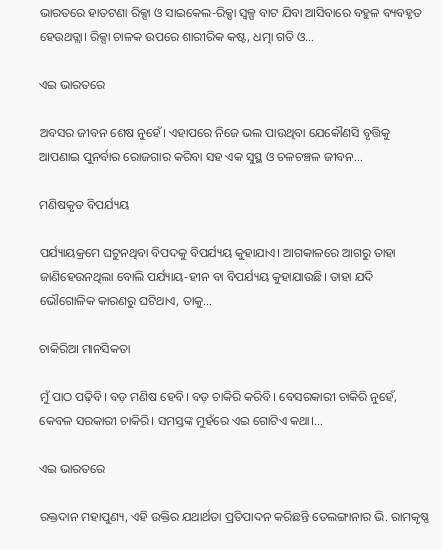ଭାରତରେ ହାତଟଣା ରିକ୍ସା ଓ ସାଇକେଲ-ରିକ୍ସା ସ୍ବଳ୍ପ ବାଟ ଯିବା ଆସିବାରେ ବହୁଳ ବ୍ୟବହୃତ ହେଉଥତ୍ଲା। ରିକ୍ସା ଚାଳକ ଉପରେ ଶାରୀରିକ କଷ୍ଟ, ଧତ୍ମା ଗତି ଓ…

ଏଇ ଭାରତରେ

ଅବସର ଜୀବନ ଶେଷ ନୁହେଁ। ଏହାପରେ ନିଜେ ଭଲ ପାଉଥିବା ଯେକୌଣସି ବୃତ୍ତିକୁ ଆପଣାଇ ପୁନର୍ବାର ରୋଜଗାର କରିବା ସହ ଏକ ସୁସ୍ଥ ଓ ଚଳଚଞ୍ଚଳ ଜୀବନ…

ମଣିଷକୃତ ବିପର୍ଯ୍ୟୟ

ପର୍ଯ୍ୟାୟକ୍ରମେ ଘଟୁନଥିବା ବିପଦକୁ ବିପର୍ଯ୍ୟୟ କୁହାଯାଏ। ଆଗକାଳରେ ଆଗରୁ ତାହା ଜାଣିହେଉନଥିଲା ବୋଲି ପର୍ଯ୍ୟାୟ-ହୀନ ବା ବିପର୍ଯ୍ୟୟ କୁହାଯାଉଛି। ତାହା ଯଦି ଭୌଗୋଳିକ କାରଣରୁ ଘଟିଥାଏ, ତାକୁ…

ଚାକିରିଆ ମାନସିକତା

ମୁଁ ପାଠ ପଢ଼ିବି। ବଡ଼ ମଣିଷ ହେବି। ବଡ଼ ଚାକିରି କରିବି। ବେସରକାରୀ ଚାକିରି ନୁହେଁ, କେବଳ ସରକାରୀ ଚାକିରି। ସମସ୍ତଙ୍କ ମୁହଁରେ ଏଇ ଗୋଟିଏ କଥା।…

ଏଇ ଭାରତରେ

ରକ୍ତଦାନ ମହାପୁଣ୍ୟ, ଏହି ଉକ୍ତିର ଯଥାର୍ଥତା ପ୍ରତିପାଦନ କରିଛନ୍ତି ତେଲଙ୍ଗାନାର ଭି. ରାମକୃଷ୍ଣ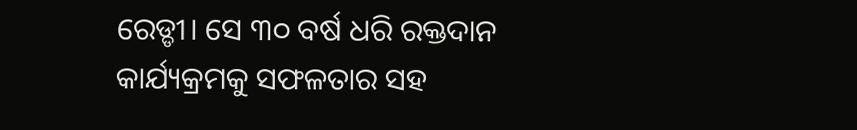ରେଡ୍ଡୀ। ସେ ୩୦ ବର୍ଷ ଧରି ରକ୍ତଦାନ କାର୍ଯ୍ୟକ୍ରମକୁ ସଫଳତାର ସହ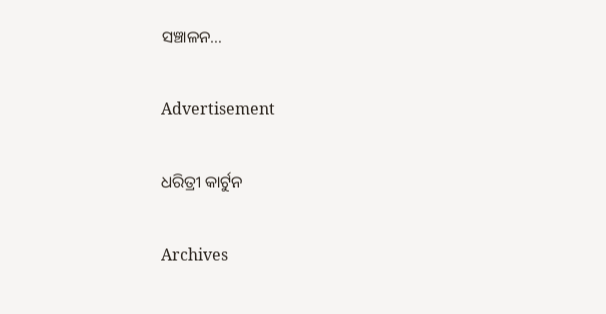ସଞ୍ଚାଳନ…

Advertisement

ଧରିତ୍ରୀ କାର୍ଟୁନ

Archives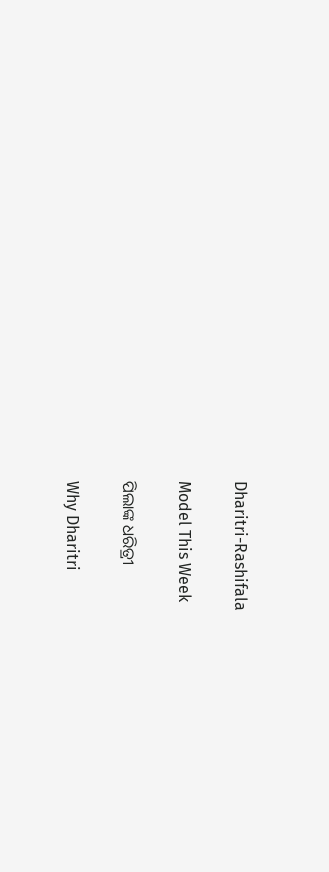Dharitri-Rashifala

Model This Week

ପିଲାଙ୍କ ଧରିତ୍ରୀ

Why Dharitri